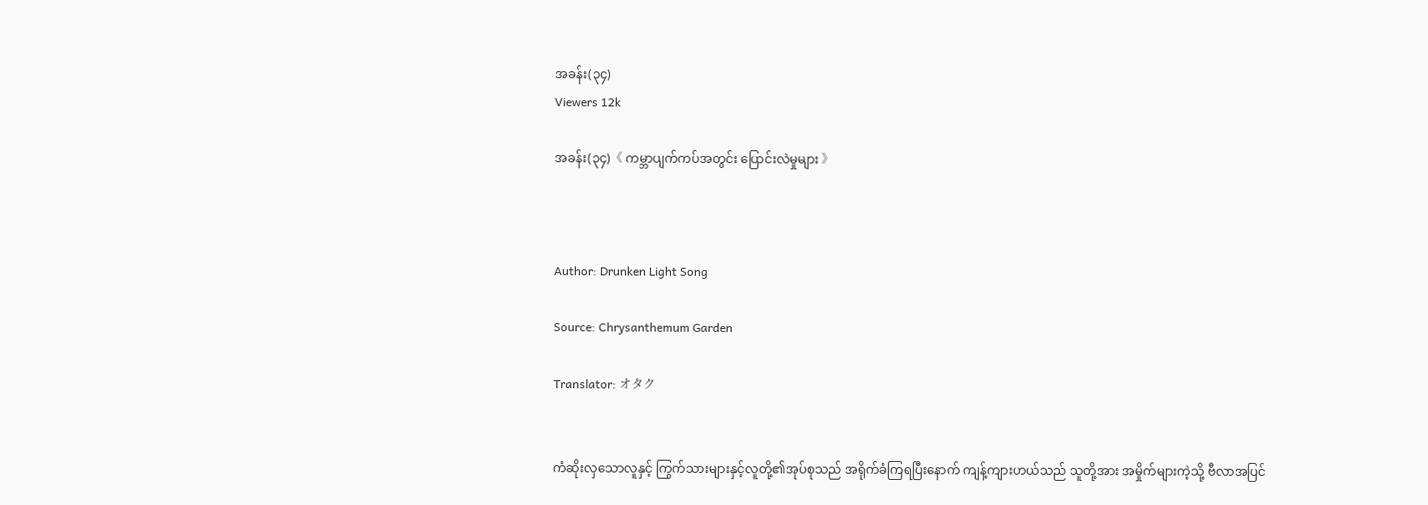အခန်း(၃၄)
Viewers 12k

အခန်း(၃၄)《 ကမ္ဘာပျက်ကပ်အတွင်း ပြောင်းလဲမှုများ 》



Author: Drunken Light Song

Source: Chrysanthemum Garden

Translator: オタク


ကံဆိုးလှသောလူနှင့် ကြွက်သားများနှင့်လူတို့၏အုပ်စုသည် အရိုက်ခံကြရပြီးနောက် ကျန့်ကျားဟယ်သည် သူတို့အား အမှိုက်များကဲ့သို့ ဗီလာအပြင်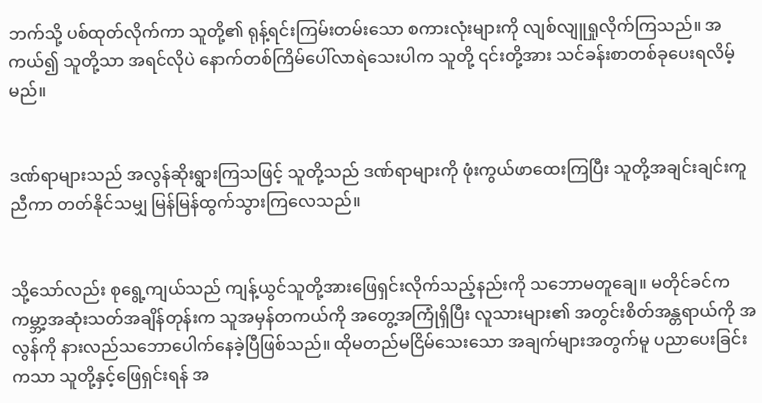ဘက်သို့ ပစ်ထုတ်လိုက်ကာ သူတို့၏ ရုန့်ရင်းကြမ်းတမ်းသော စကားလုံးများကို လျစ်လျူရှုလိုက်ကြသည်။ အကယ်၍ သူတို့သာ အရင်လိုပဲ နောက်တစ်ကြိမ်ပေါ်လာရဲသေးပါက သူတို့ ၎င်းတို့အား သင်ခန်းစာတစ်ခုပေးရလိမ့်မည်။


ဒဏ်ရာများသည် အလွန်ဆိုးရွားကြသဖြင့် သူတို့သည် ဒဏ်ရာများကို ဖုံးကွယ်ဖာထေးကြပြီး သူတို့အချင်းချင်းကူညီကာ တတ်နိုင်သမျှ မြန်မြန်ထွက်သွားကြလေသည်။


သို့သော်လည်း စုရွေ့ကျယ်သည် ကျန့်ယွင်သူတို့အားဖြေရှင်းလိုက်သည့်နည်းကို သဘောမတူချေ။ မတိုင်ခင်က ကမ္ဘာ့အဆုံးသတ်အချိန်တုန်းက သူအမှန်တကယ်ကို အတွေ့အကြုံရှိပြီး လူသားများ၏ အတွင်းစိတ်အန္တရာယ်ကို အလွန်ကို နားလည်သဘောပေါက်နေခဲ့ပြီဖြစ်သည်။ ထိုမတည်မငြိမ်သေးသော အချက်များအတွက်မူ ပညာပေးခြင်းကသာ သူတို့နှင့်ဖြေရှင်းရန် အ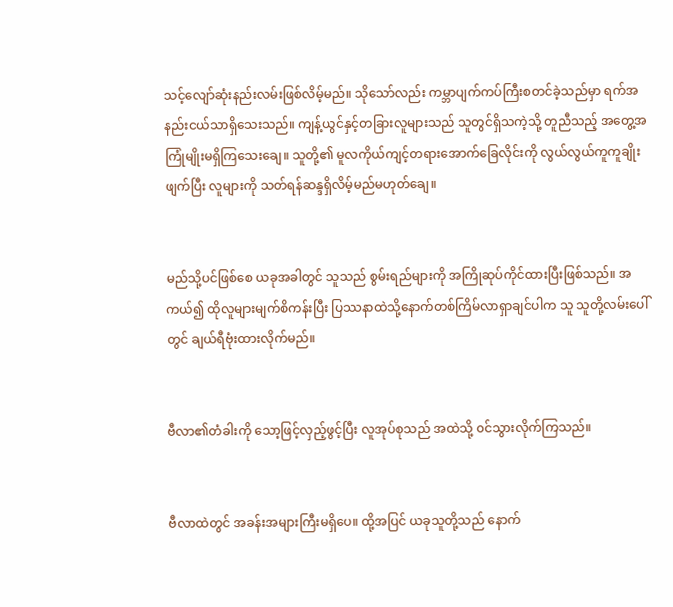သင့်လျော်ဆုံးနည်းလမ်းဖြစ်လိမ့်မည်။ သိုသော်လည်း ကမ္ဘာပျက်ကပ်ကြီးစတင်ခဲ့သည်မှာ ရက်အနည်းငယ်သာရှိသေးသည်။ ကျန့်ယွင်နှင့်တခြားလူများသည် သူတွင်ရှိသကဲ့သို့ တူညီသည့် အတွေ့အကြုံမျိုးမရှိကြသေးချေ။ သူတို့၏ မူလကိုယ်ကျင့်တရားအောက်ခြေလိုင်းကို လွယ်လွယ်ကူကူချိုးဖျက်ပြီး လူများကို သတ်ရန်ဆန္ဒရှိလိမ့်မည်မဟုတ်ချေ။


မည်သို့ပင်ဖြစ်စေ ယခုအခါတွင် သူသည် စွမ်းရည်များကို အကြိုဆုပ်ကိုင်ထားပြီးဖြစ်သည်။ အကယ်၍ ထိုလူများမျက်စိကန်းပြီး ပြဿနာထဲသို့နောက်တစ်ကြိမ်လာရှာချင်ပါက သူ သူတို့လမ်းပေါ်တွင် ချယ်ရီဗုံးထားလိုက်မည်။


ဗီလာ၏တံခါးကို သော့ဖြင့်လှည့်ဖွင့်ပြီး လူအုပ်စုသည် အထဲသို့ ၀င်သွားလိုက်ကြသည်။


ဗီလာထဲတွင် အခန်းအများကြီးမရှိပေ။ ထို့အပြင် ယခုသူတို့သည် နောက်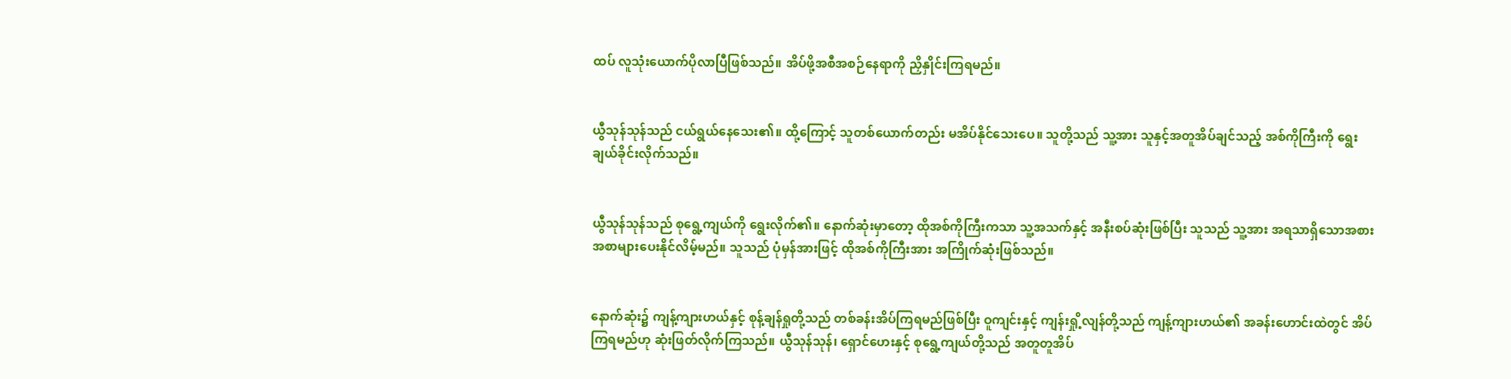ထပ် လူသုံးယောက်ပိုလာပြီဖြစ်သည်။ အိပ်ဖို့အစီအစဉ်နေရာကို ညှိနှိုင်းကြရမည်။


ယွီသုန်သုန်သည် ငယ်ရွယ်နေသေး၏။ ထို့ကြောင့် သူတစ်ယောက်တည်း မအိပ်နိုင်သေးပေ။ သူတို့သည် သူ့အား သူနှင့်အတူအိပ်ချင်သည့် အစ်ကိုကြီးကို ရွေးချယ်ခိုင်းလိုက်သည်။


ယွီသုန်သုန်သည် စုရွေ့ကျယ်ကို ရွေးလိုက်၏။ နောက်ဆုံးမှာတော့ ထိုအစ်ကိုကြီးကသာ သူ့အသက်နှင့် အနီးစပ်ဆုံးဖြစ်ပြီး သူသည် သူ့အား အရသာရှိသောအစားအစာများပေးနိုင်လိမ့်မည်။ သူသည် ပုံမှန်အားဖြင့် ထိုအစ်ကိုကြီးအား အကြိုက်ဆုံးဖြစ်သည်။


နောက်ဆုံး၌ ကျန့်ကျားဟယ်နှင့် စုန့်ချန်ရှုတို့သည် တစ်ခန်းအိပ်ကြရမည်ဖြစ်ပြီး ဝူကျင်းနှင့် ကျန်းရှို့လျန်တို့သည် ကျန့်ကျားဟယ်၏ အခန်းဟောင်းထဲတွင် အိပ်ကြရမည်ဟု ဆုံးဖြတ်လိုက်ကြသည်။ ယွီသုန်သုန်၊ ရှောင်ဟေးနှင့် စုရွေ့ကျယ်တို့သည် အတူတူအိပ်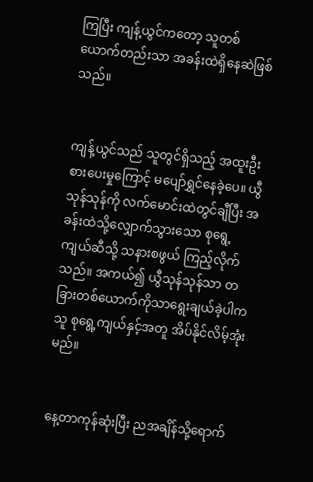ကြပြီး ကျန့်ယွင်ကတော့ သူတစ်ယောက်တည်းသာ အခန်းထဲရှိနေဆဲဖြစ်သည်။


ကျန့်ယွင်သည် သူတွင်ရှိသည့် အထူးဦးစားပေးမှုကြောင့် မပျော်ရွှင်နေခဲ့ပေ။ ယွီသုန်သုန်ကို လက်မောင်းထဲတွင်ချီပြီး အခန်းထဲသို့လျှောက်သွားသော စုရွေ့ကျယ်ဆီသို့ သနားစဖွယ် ကြည့်လိုက်သည်။ အကယ်၍ ယွီသုန်သုန်သာ တခြားတစ်ယောက်ကိုသာရွေးချယ်ခဲ့ပါက သူ စုရွေ့ကျယ်နှင့်အတူ အိပ်နိုင်လိမ့်အုံးမည်။


နေ့တာကုန်ဆုံးပြီး ညအချိန်သို့ရောက်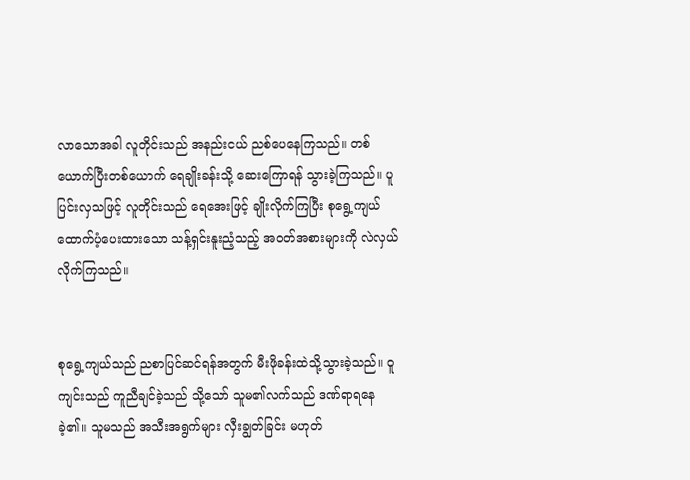လာသောအခါ လူတိုင်းသည် အနည်းငယ် ညစ်ပေနေကြသည်။ တစ်ယောက်ပြီးတစ်ယောက် ရေချိုးခန်းသို့ ဆေးကြောရန် သွားခဲ့ကြသည်။ ပူပြင်းလှသဖြင့် လူတိုင်းသည် ရေအေးဖြင့် ချိုးလိုက်ကြပြီး စုရွေ့ကျယ် ထောက်ပံ့ပေးထားသော သန့်ရှင်းနူးညံ့သည့် အ၀တ်အစားများကို လဲလှယ်လိုက်ကြသည်။


စုရွေ့ကျယ်သည် ညစာပြင်ဆင်ရန်အတွက် မီးဖိုခန်းထဲသို့သွားခဲ့သည်။ ဝူကျင်းသည် ကူညီချင်ခဲ့သည် သို့သော် သူမ၏လက်သည် ဒဏ်ရာရနေခဲ့၏။ သူမသည် အသီးအရွက်များ လှီးချွတ်ခြင်း မဟုတ်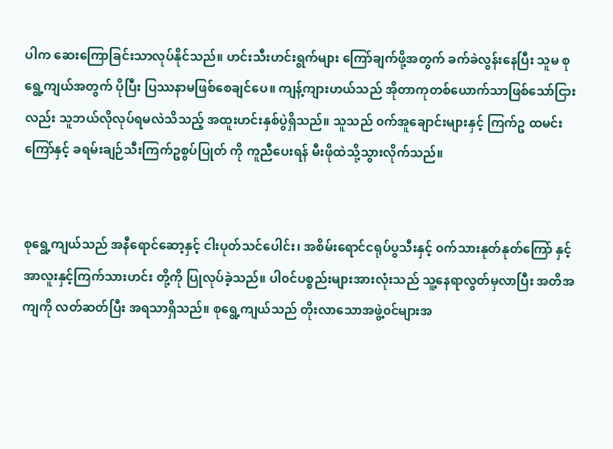ပါက ဆေးကြောခြင်းသာလုပ်နိုင်သည်။ ဟင်းသီးဟင်းရွက်များ ကြော်ချက်ဖို့အတွက် ခက်ခဲလွန်းနေပြီး သူမ စုရွေ့ကျယ်အတွက် ပိုပြီး ပြဿနာမဖြစ်စေချင်ပေ။ ကျန့်ကျားဟယ်သည် အိုတာကုတစ်ယောက်သာဖြစ်သော်ငြားလည်း သူဘယ်လိုလုပ်ရမလဲသိသည့် အထူးဟင်းနှစ်ပွဲရှိသည်။ သူသည် ၀က်အူချောင်းများနှင့် ကြက်ဥ ထမင်းကြော်နှင့် ခရမ်းချဉ်သီးကြက်ဥစွပ်ပြုတ် ကို ကူညီပေးရန် မီးဖိုထဲသို့သွားလိုက်သည်။


စုရွေ့ကျယ်သည် အနီရောင်ဆော့နှင့် ငါးပုတ်သင်ပေါင်း၊ အစိမ်းရောင်ငရုပ်ပွသီးနှင့် ၀က်သားနုတ်နုတ်ကြော် နှင့် အာလူးနှင့်ကြက်သားဟင်း တို့ကို ပြုလုပ်ခဲ့သည်။ ပါ၀င်ပစ္စည်းများအားလုံးသည် သူ့နေရာလွတ်မှလာပြီး အတိအကျကို လတ်ဆတ်ပြီး အရသာရှိသည်။ စုရွေ့ကျယ်သည် တိုးလာသောအဖွဲ့၀င်များအ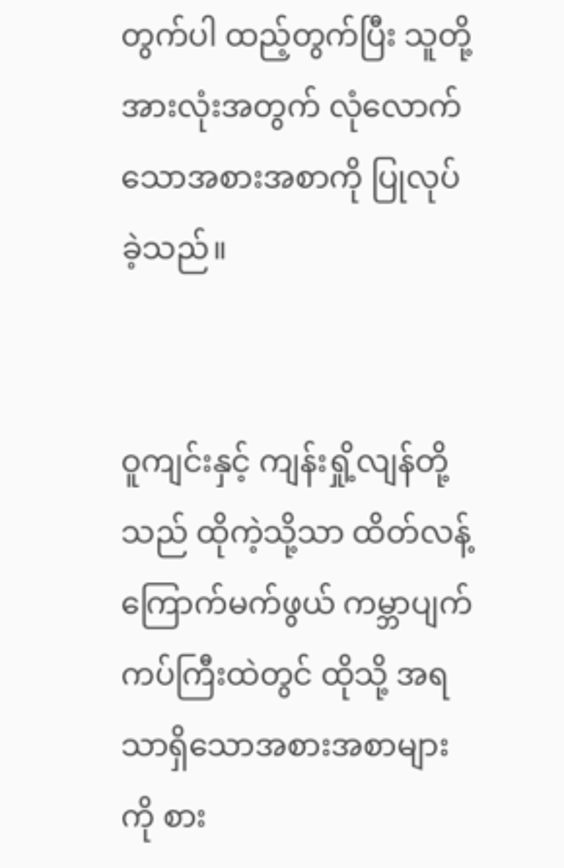တွက်ပါ ထည့်တွက်ပြီး သူတို့အားလုံးအတွက် လုံလောက်သောအစားအစာကို ပြုလုပ်ခဲ့သည်။


ဝူကျင်းနှင့် ကျန်းရှို့လျန်တို့သည် ထိုကဲ့သို့သာ ထိတ်လန့်ကြောက်မက်ဖွယ် ကမ္ဘာပျက်ကပ်ကြီးထဲတွင် ထိုသို့ အရသာရှိသောအစားအစာများကို စား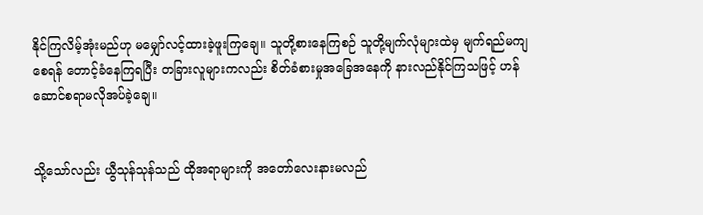နိုင်ကြလိမ့်အုံးမည်ဟု မမျှော်လင့်ထားခဲ့ဖူးကြချေ။ သူတို့စားနေကြစဉ် သူတို့မျက်လုံများထဲမှ မျက်ရည်မကျစေရန် တောင့်ခံနေကြရပြီး တခြားလူများကလည်း စိတ်ခံစားမှုအခြေအနေကို နားလည်နိုင်ကြသဖြင့် ဟန်ဆောင်စရာမလိုအပ်ခဲ့ချေ။


သို့သော်လည်း ယွီသုန်သုန်သည် ထိုအရာများကို အတော်လေးနားမလည်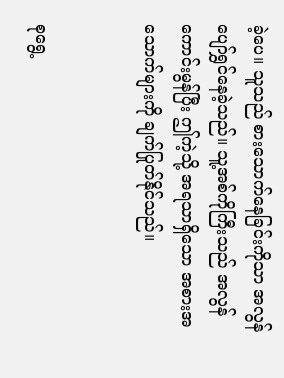ခဲ့ပေ။ သူသည် စားသောက်နေခြင်းကိုသာ အလွန်ပျော်ရွှင်နေခဲ့သည်။ သူ့အစ်ကိုကြီးသည် အလွန်ကောင်းမွန်ပြီး ဤကဲ့သို့ အရသာရှိသော အစားအသောက်များကို ချက်ပြုတ်နိုင်သည်။


စုရွေ့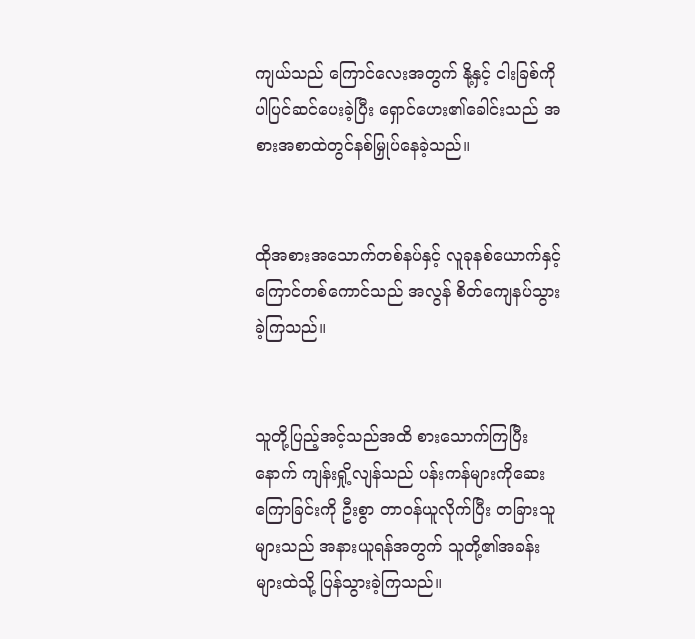ကျယ်သည် ကြောင်လေးအတွက် နို့နှင့် ငါးခြစ်ကိုပါပြင်ဆင်ပေးခဲ့ပြီး ရှောင်ဟေး၏ခေါင်းသည် အစားအစာထဲတွင်နစ်မြှုပ်နေခဲ့သည်။


ထိုအစားအသောက်တစ်နပ်နှင့် လူခုနစ်ယောက်နှင့်ကြောင်တစ်ကောင်သည် အလွန် စိတ်ကျေနပ်သွားခဲ့ကြသည်။


သူတို့ပြည့်အင့်သည်အထိ စားသောက်ကြပြီးနောက် ကျန်းရှို့လျန်သည် ပန်းကန်များကိုဆေးကြောခြင်းကို ဦးစွာ တာ၀န်ယူလိုက်ပြီး တခြားသူများသည် အနားယူရန်အတွက် သူတို့၏အခန်းများထဲသို့ ပြန်သွားခဲ့ကြသည်။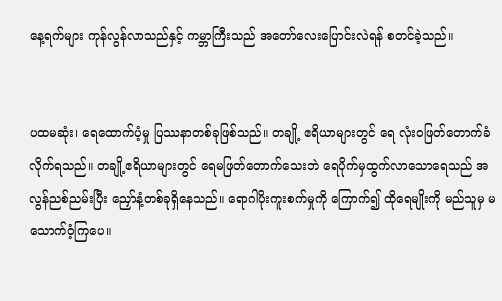နေ့ရက်များ ကုန်လွန်လာသည်နှင့် ကမ္ဘာကြီးသည် အတော်လေးပြောင်းလဲရန် စတင်ခဲ့သည်။


ပထမဆုံး၊ ရေထောက်ပံ့မှု ပြဿနာတစ်ခုဖြစ်သည်။ တချို့ ဧရိယာများတွင် ရေ လုံး၀ဖြတ်တောက်ခံလိုက်ရသည်။ တချို့ဧရိယာများတွင် ရေမဖြတ်တောက်သေးဘဲ ရေပိုက်မှထွက်လာသောရေသည် အလွန်ညစ်ညမ်းပြီး ညှော်နံ့တစ်ခုရှိနေသည်။ ရောဂါပိုးကူးစက်မှုကို ကြောက်၍ ထိုရေမျိုးကို မည်သူမှ မသောက်ဝံ့ကြပေ။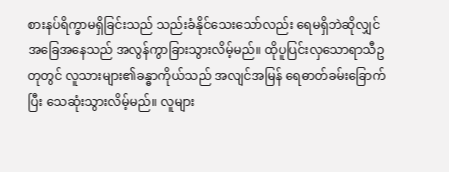စားနပ်ရိက္ခာမရှိခြင်းသည် သည်းခံနိုင်သေးသော်လည်း ရေမရှိဘဲဆိုလျှင် အခြေအနေသည် အလွန်ကွာခြားသွားလိမ့်မည်။ ထိုပူပြင်းလှသောရာသီဥတုတွင် လူသားများ၏ခန္ဓာကိုယ်သည် အလျင်အမြန် ရေဓာတ်ခမ်းခြောက်ပြီး သေဆုံးသွားလိမ့်မည်။ လူများ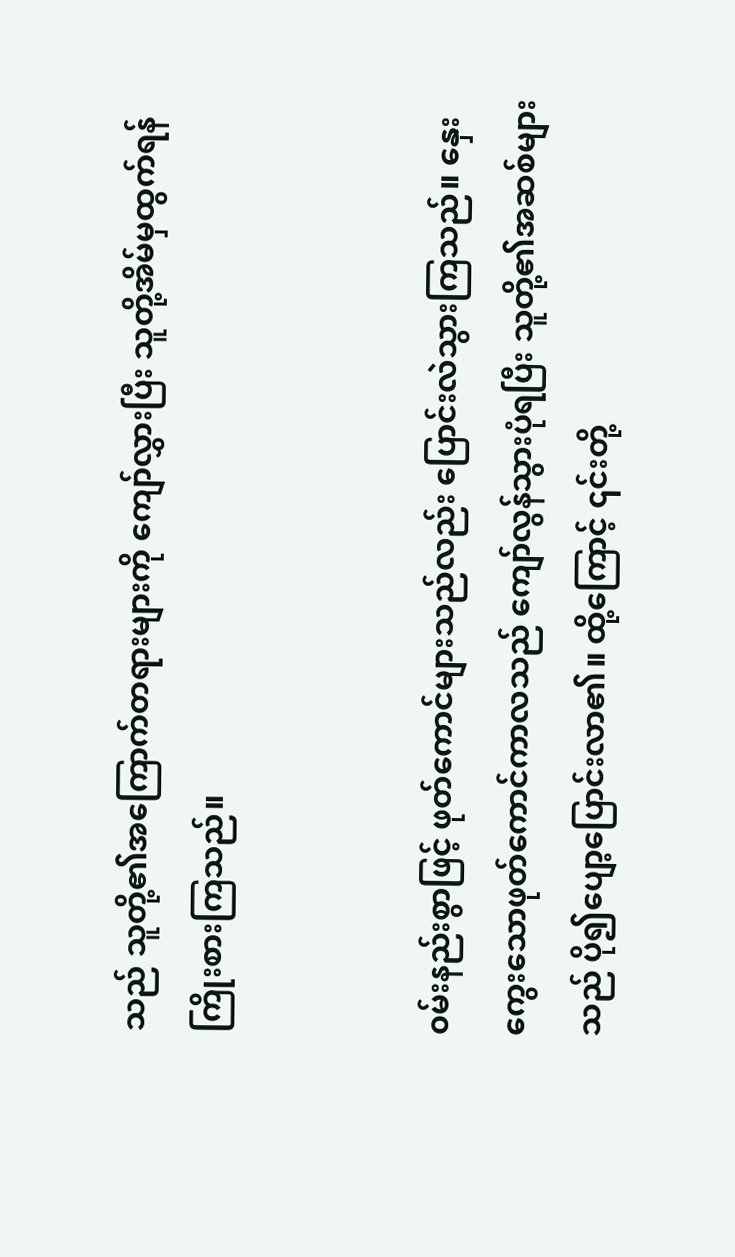သည် သူတို့၏အကြောက်တရားများကို ကျော်လွှားပြီး သူတို့အိမ်မှထွက်ရန် ကြိုးစားကြသည်။


၀မ်းနည်းစွာဖြင့် ဖုတ်ကောင်များသည်လည်း ပြောင်းလဲသွားကြသည်။ နှေးကွေးသောဖုတ်ကောင်ကာလသည် ကျော်လွန်သွားပုံရပြီး သူတို့၏အဆစ်များသည် ပို၍ပျော့ပြောင်းလာ၏။ ထို့ကြောင့် ၎င်းတို့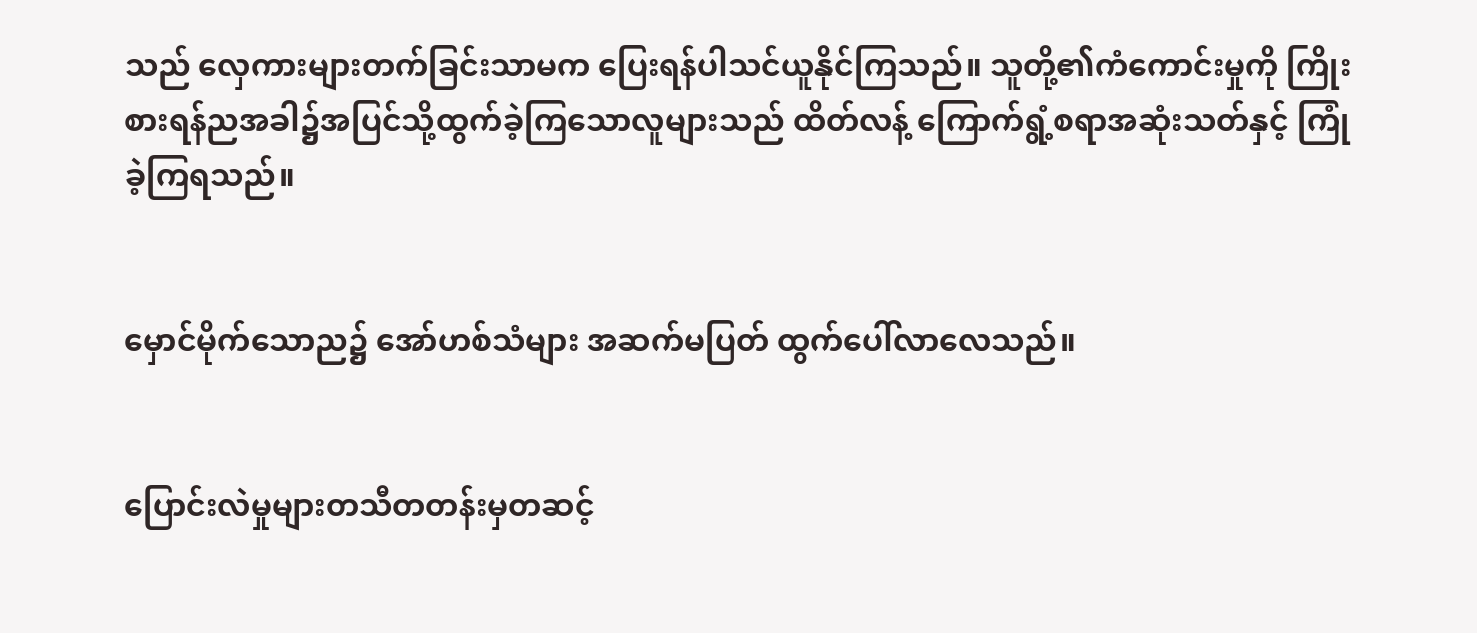သည် လှေကားများတက်ခြင်းသာမက ပြေးရန်ပါသင်ယူနိုင်ကြသည်။ သူတို့၏ကံကောင်းမှုကို ကြိုးစားရန်ညအခါ၌အပြင်သို့ထွက်ခဲ့ကြသောလူများသည် ထိတ်လန့် ကြောက်ရွံ့စရာအဆုံးသတ်နှင့် ကြုံခဲ့ကြရသည်။


မှောင်မိုက်သောည၌ အော်ဟစ်သံများ အဆက်မပြတ် ထွက်ပေါ်လာလေသည်။


ပြောင်းလဲမှုများတသီတတန်းမှတဆင့်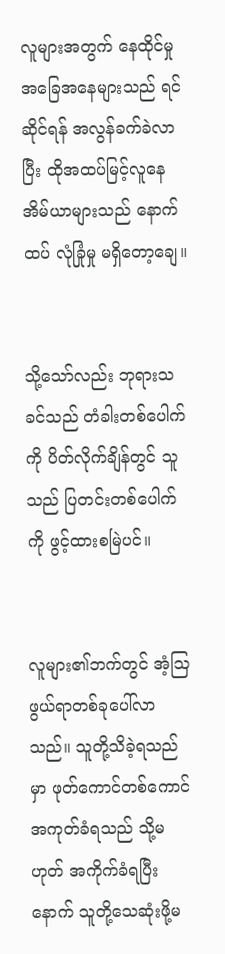လူများအတွက် နေထိုင်မှုအခြေအနေများသည် ရင်ဆိုင်ရန် အလွန်ခက်ခဲလာပြီး ထိုအထပ်မြင့်လူနေအိမ်ယာများသည် နောက်ထပ် လုံခြုံမှု မရှိတော့ချေ။


သို့သော်လည်း ဘုရားသခင်သည် တံခါးတစ်ပေါက်ကို ပိတ်လိုက်ချိန်တွင် သူသည် ပြတင်းတစ်ပေါက်ကို ဖွင့်ထားစမြဲပင်။


လူများ၏ဘက်တွင် အံ့ဩဖွယ်ရာတစ်ခုပေါ်လာသည်။ သူတို့သိခဲ့ရသည်မှာ ဖုတ်ကောင်တစ်ကောင် အကုတ်ခံရသည် သို့မဟုတ် အကိုက်ခံရပြီးနောက် သူတို့သေဆုံးဖို့မ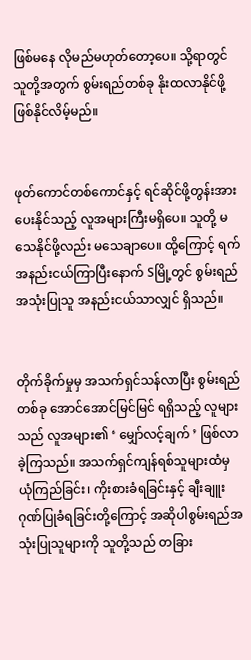ဖြစ်မနေ လိုမည်မဟုတ်တော့ပေ။ သို့ရာတွင် သူတို့အတွက် စွမ်းရည်တစ်ခု နိုးထလာနိုင်ဖို့ ဖြစ်နိုင်လိမ့်မည်။


ဖုတ်ကောင်တစ်ကောင်နှင့် ရင်ဆိုင်ဖို့တွန်းအားပေးနိုင်သည့် လူအများကြီးမရှိပေ။ သူတို့ မသေနိုင်ဖို့လည်း မသေချာပေ။ ထို့ကြောင့် ရက်အနည်းငယ်ကြာပြီးနောက် Sမြို့တွင် စွမ်းရည်အသုံးပြုသူ အနည်းငယ်သာလျှင် ရှိသည်။


တိုက်ခိုက်မှုမှ အသက်ရှင်သန်လာပြီး စွမ်းရည်တစ်ခု အောင်အောင်မြင်မြင် ရရှိသည့် လူများသည် လူအများ၏ ‘ မျှော်လင့်ချက် ’ ဖြစ်လာခဲ့ကြသည်။ အသက်ရှင်ကျန်ရစ်သူများထံမှ ယုံကြည်ခြင်း၊ ကိုးစားခံရခြင်းနှင့် ချီးချူးဂုဏ်ပြုခံရခြင်းတို့ကြောင့် အဆိုပါစွမ်းရည်အသုံးပြုသူများကို သူတို့သည် တခြား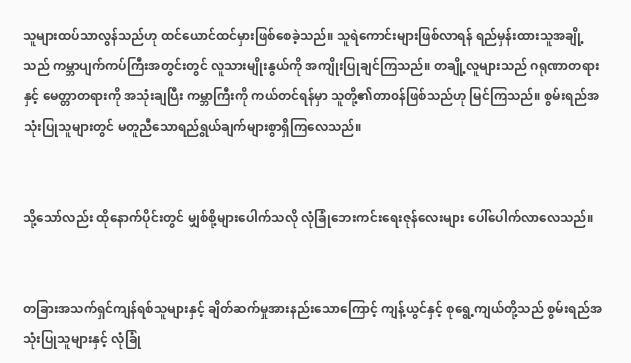သူများထပ်သာလွန်သည်ဟု ထင်ယောင်ထင်မှားဖြစ်စေခဲ့သည်။ သူရဲကောင်းများဖြစ်လာရန် ရည်မှန်းထားသူအချို့သည် ကမ္ဘာပျက်ကပ်ကြီးအတွင်းတွင် လူသားမျိုးနွယ်ကို အကျိုးပြုချင်ကြသည်။ တချို့လူများသည် ဂရုဏာတရားနှင့် မေတ္တာတရားကို အသုံးချပြီး ကမ္ဘာကြီးကို ကယ်တင်ရန်မှာ သူတို့၏တာ၀န်ဖြစ်သည်ဟု မြင်ကြသည်။ စွမ်းရည်အသုံးပြုသူများတွင် မတူညီသောရည်ရွယ်ချက်များစွာရှိကြလေသည်။


သို့သော်လည်း ထိုနောက်ပိုင်းတွင် မျှစ်စို့များပေါက်သလို လုံခြုံဘေးကင်းရေးဇုန်လေးများ ပေါ်ပေါက်လာလေသည်။


တခြားအသက်ရှင်ကျန်ရစ်သူများနှင့် ချိတ်ဆက်မှုအားနည်းသောကြောင့် ကျန့်ယွင်နှင့် စုရွေ့ကျယ်တို့သည် စွမ်းရည်အသုံးပြုသူများနှင့် လုံခြုံ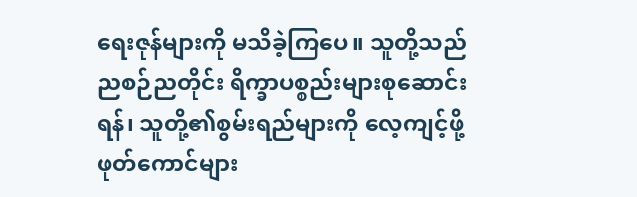ရေးဇုန်များကို မသိခဲ့ကြပေ။ သူတို့သည် ညစဉ်ညတိုင်း ရိက္ခာပစ္စည်းများစုဆောင်းရန်၊ သူတို့၏စွမ်းရည်များကို လေ့ကျင့်ဖို့ ဖုတ်ကောင်များ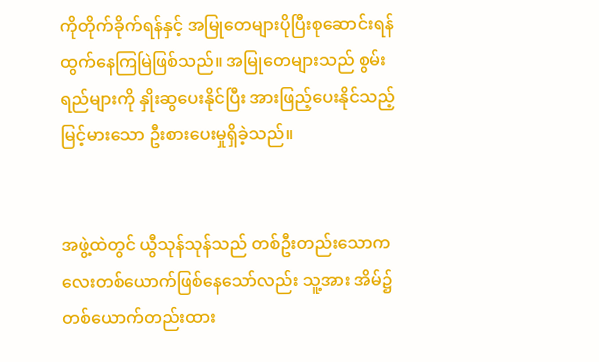ကိုတိုက်ခိုက်ရန်နှင့် အမြုတေများပိုပြီးစုဆောင်းရန် ထွက်နေကြမြဲဖြစ်သည်။ အမြုတေများသည် စွမ်းရည်များကို နှိုးဆွပေးနိုင်ပြီး အားဖြည့်ပေးနိုင်သည့် မြင့်မားသော ဦးစားပေးမှုရှိခဲ့သည်။


အဖွဲ့ထဲတွင် ယွီသုန်သုန်သည် တစ်ဦးတည်းသောကလေးတစ်ယောက်ဖြစ်နေသော်လည်း သူ့အား အိမ်၌တစ်ယောက်တည်းထား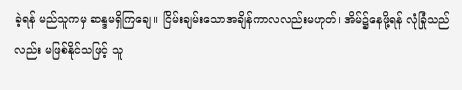ခဲ့ရန် မည်သူကမှ ဆန္ဒမရှိကြချေ။ ငြိမ်းချမ်းသောအချိန်ကာလလည်းမဟုတ်၊ အိမ်၌နေဖို့ရန် လုံခြုံသည်လည်း မဖြစ်နိုင်သဖြင့် သူ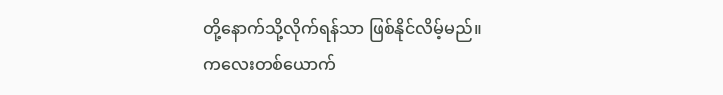တို့နောက်သို့လိုက်ရန်သာ ဖြစ်နိုင်လိမ့်မည်။ ကလေးတစ်ယောက်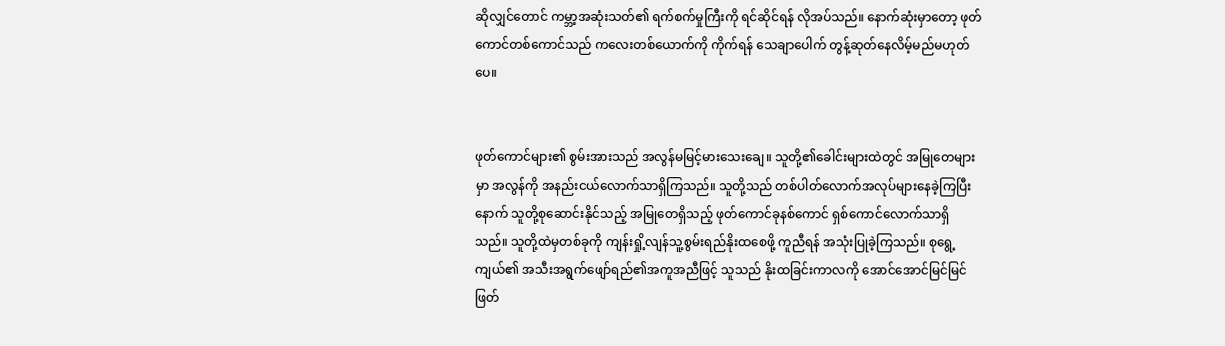ဆိုလျှင်တောင် ကမ္ဘာ့အဆုံးသတ်၏ ရက်စက်မှုကြီးကို ရင်ဆိုင်ရန် လိုအပ်သည်။ နောက်ဆုံးမှာတော့ ဖုတ်ကောင်တစ်ကောင်သည် ကလေးတစ်ယောက်ကို ကိုက်ရန် သေချာပေါက် တွန့်ဆုတ်နေလိမ့်မည်မဟုတ်ပေ။


ဖုတ်ကောင်များ၏ စွမ်းအားသည် အလွန်မမြင့်မားသေးချေ။ သူတို့၏ခေါင်းများထဲတွင် အမြုတေများမှာ အလွန်ကို အနည်းငယ်လောက်သာရှိကြသည်။ သူတို့သည် တစ်ပါတ်လောက်အလုပ်များနေခဲ့ကြပြီးနောက် သူတို့စုဆောင်းနိုင်သည့် အမြုတေရှိသည့် ဖုတ်ကောင်ခုနစ်ကောင် ရှစ်ကောင်လောက်သာရှိသည်။ သူတို့ထဲမှတစ်ခုကို ကျန်းရှို့လျန်သူ့စွမ်းရည်နိုးထစေဖို့ ကူညီရန် အသုံးပြုခဲ့ကြသည်။ စုရွေ့ကျယ်၏ အသီးအရွက်ဖျော်ရည်၏အကူအညီဖြင့် သူသည် နိုးထခြင်းကာလကို အောင်အောင်မြင်မြင် ဖြတ်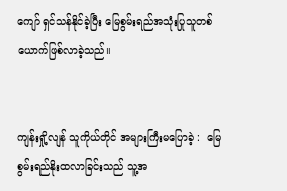ကျော် ရှင်သန်နိုင်ခဲ့ပြီး မြေစွမ်းရည်အသုံးပြုသူတစ်ယောက်ဖြစ်လာခဲ့သည်။


ကျန်းရှို့လျန် သူကိုယ်တိုင် အများကြီးမပြောခဲ့ :  မြေစွမ်းရည်နိုးထလာခြင်းသည် သူ့အ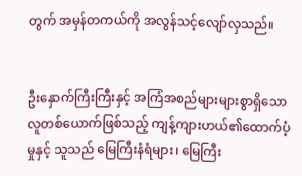တွက် အမှန်တကယ်ကို အလွန်သင့်လျော်လှသည်။


ဦးနှောက်ကြီးကြီးနှင့် အကြံအစည်များများစွာရှိသော လူတစ်ယောက်ဖြစ်သည့် ကျန့်ကျားဟယ်၏ထောက်ပံ့မှုနှင့် သူသည် မြေကြီးနံရံများ၊ မြေကြီး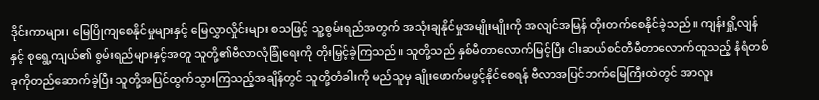ဒိုင်းကာများ၊ မြေပြိုကျစေနိုင်မှုများနှင့် မြေလွှာလှိုင်းများ စသဖြင့် သူ့စွမ်းရည်အတွက် အသုံးချနိုင်မှုအမျိုးမျိုးကို အလျင်အမြန် တိုးတက်စေနိုင်ခဲ့သည်။ ကျန်းရှို့လျန်နှင့် စုရွေ့ကျယ်၏ စွမ်းရည်များနှင့်အတူ သူတို့၏ဗီလာလုံခြုံရေးကို တိုးမြှင့်ခဲ့ကြသည်။ သူတို့သည် နှစ်မီတာလောက်မြင့်ပြီး ငါးဆယ်စင်တီမီတာလောက်ထူသည့် နံရံတစ်ခုကိုတည်ဆောက်ခဲ့ပြီး သူတို့အပြင်ထွက်သွားကြသည့်အချိန်တွင် သူတို့တံခါးကို မည်သူမှ ချိုးဖောက်မဖွင့်နိုင်စေရန် ဗီလာအပြင်ဘက်မြေကြီးထဲတွင် အာလူး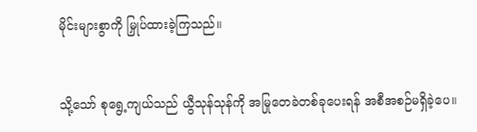မိုင်းများစွာကို မြှုပ်ထားခဲ့ကြသည်။


သို့သော် စုရွေ့ကျယ်သည် ယွီသုန်သုန်ကို အမြုတေခဲတစ်ခုပေးရန် အစီအစဉ်မရှိခဲ့ပေ။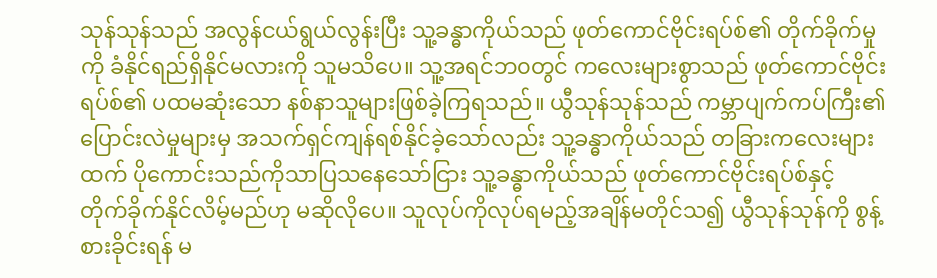သုန်သုန်သည် အလွန်ငယ်ရွယ်လွန်းပြီး သူ့ခန္ဓာကိုယ်သည် ဖုတ်ကောင်ဗိုင်းရပ်စ်၏ တိုက်ခိုက်မှုကို ခံနိုင်ရည်ရှိနိုင်မလားကို သူမသိပေ။ သူ့အရင်ဘ၀တွင် ကလေးများစွာသည် ဖုတ်ကောင်ဗိုင်းရပ်စ်၏ ပထမဆုံးသော နစ်နာသူများဖြစ်ခဲ့ကြရသည်။ ယွီသုန်သုန်သည် ကမ္ဘာပျက်ကပ်ကြီး၏ ပြောင်းလဲမှုများမှ အသက်ရှင်ကျန်ရစ်နိုင်ခဲ့သော်လည်း သူ့ခန္ဓာကိုယ်သည် တခြားကလေးများထက် ပိုကောင်းသည်ကိုသာပြသနေသော်ငြား သူ့ခန္ဓာကိုယ်သည် ဖုတ်ကောင်ဗိုင်းရပ်စ်နှင့် တိုက်ခိုက်နိုင်လိမ့်မည်ဟု မဆိုလိုပေ။ သူလုပ်ကိုလုပ်ရမည့်အချိန်မတိုင်သ၍ ယွီသုန်သုန်ကို စွန့်စားခိုင်းရန် မ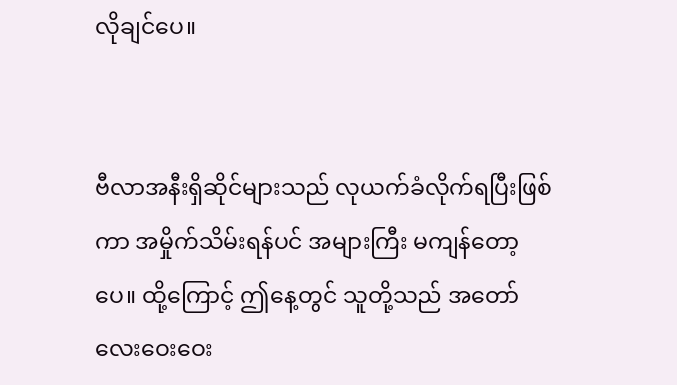လိုချင်ပေ။


ဗီလာအနီးရှိဆိုင်များသည် လုယက်ခံလိုက်ရပြီးဖြစ်ကာ အမှိုက်သိမ်းရန်ပင် အများကြီး မကျန်တော့ပေ။ ထို့ကြောင့် ဤနေ့တွင် သူတို့သည် အတော်လေးဝေးဝေး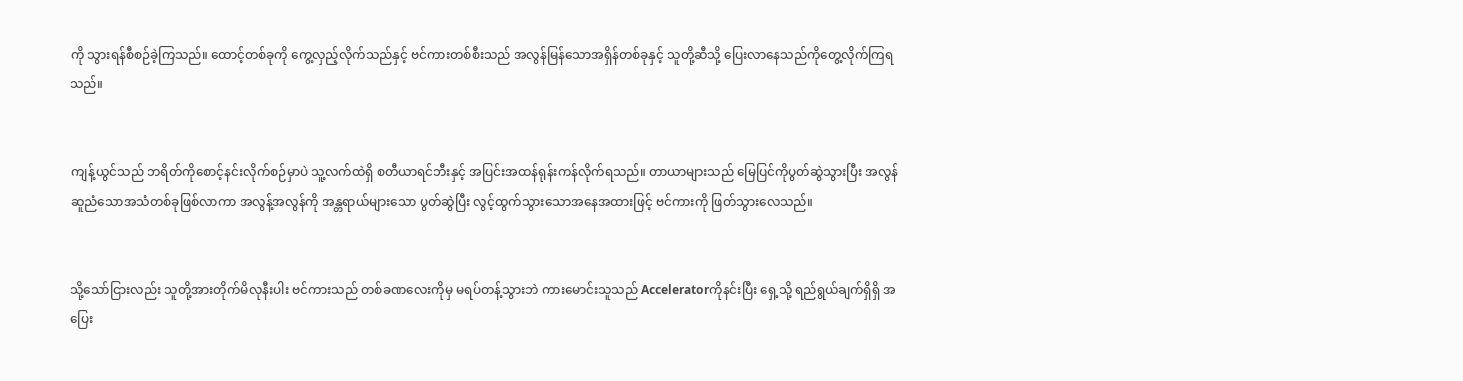ကို သွားရန်စီစဉ်ခဲ့ကြသည်။ ထောင့်တစ်ခုကို ကွေ့လှည့်လိုက်သည်နှင့် ဗင်ကားတစ်စီးသည် အလွန်မြန်သောအရှိန်တစ်ခုနှင့် သူတို့ဆီသို့ ပြေးလာနေသည်ကိုတွေ့လိုက်ကြရသည်။


ကျန့်ယွင်သည် ဘရိတ်ကိုစောင့်နင်း‌လိုက်စဉ်မှာပဲ သူ့လက်ထဲရှိ စတီယာရင်ဘီးနှင့် အပြင်းအထန်ရုန်းကန်လိုက်ရသည်။ တာယာများသည် မြေပြင်ကိုပွတ်ဆွဲသွားပြီး အလွန်ဆူညံသောအသံတစ်ခုဖြစ်လာကာ အလွန့်အလွန်ကို အန္တရာယ်များသော ပွတ်ဆွဲပြီး လွင့်ထွက်သွားသောအနေအထားဖြင့် ဗင်ကားကို ဖြတ်သွားလေသည်။


သို့သော်ငြားလည်း သူတို့အားတိုက်မိလုနီးပါး ဗင်ကားသည် တစ်ခဏလေးကိုမှ မရပ်တန့်သွားဘဲ ကားမောင်းသူသည် Acceleratorကိုနင်းပြီး ရှေ့သို့ ရည်ရွယ်ချက်ရှိရှိ အပြေး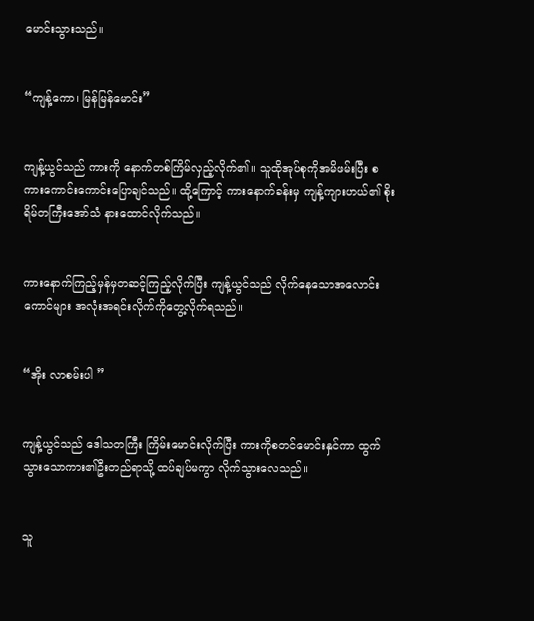မောင်းသွားသည်။


“ကျန့်ကော၊ မြန်မြန်မောင်း”


ကျန့်ယွင်သည် ကားကို နောက်တစ်ကြိမ်လှည့်လိုက်၏။ သူထိုအုပ်စုကိုအမိဖမ်းပြီး စကားကောင်းကောင်းပြောချင်သည်။ ထို့ကြောင့် ကားနောက်ခန်းမှ ကျန့်ကျားဟယ်၏ စိုးရိမ်တကြီးအော်သံ နားထောင်လိုက်သည်။


ကားနောက်ကြည့်မှန်မှတဆင့်ကြည့်လိုက်ပြီး ကျန့်ယွင်သည် လိုက်နေသောအလောင်းကောင်များ အလုံးအရင်းလိုက်ကိုတွေ့လိုက်ရသည်။


“အိုး လာစမ်းပါ ”


ကျန့်ယွင်သည် ဒေါသတကြီး ကြိမ်းမောင်းလိုက်ပြီး ကားကိုစတင်မောင်းနှင်ကာ ထွက်သွားသောကား၏ဦးတည်ရာသို့ ထပ်ချပ်မကွာ လိုက်သွားလေသည်။


သူ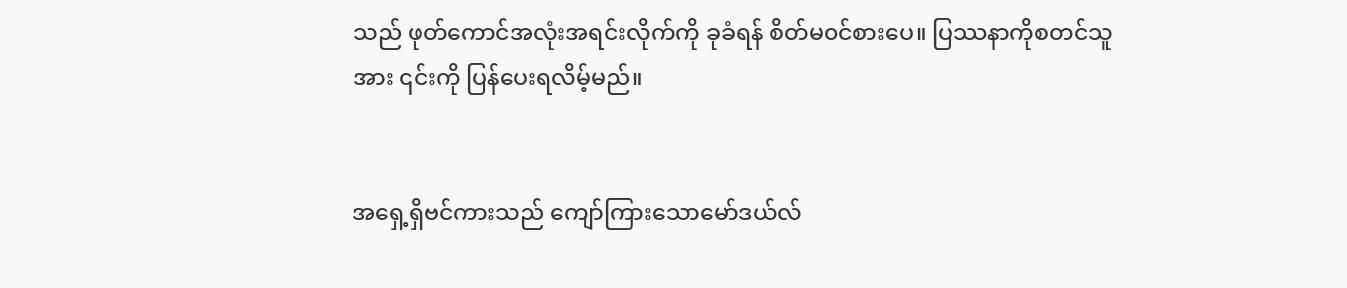သည် ဖုတ်ကောင်အလုံးအရင်းလိုက်ကို ခုခံရန် စိတ်မ၀င်စားပေ။ ပြဿနာကိုစတင်သူအား ၎င်းကို ပြန်ပေးရလိမ့်မည်။


အရှေ့ရှိဗင်ကားသည် ကျော်ကြားသောမော်ဒယ်လ်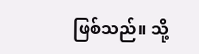ဖြစ်သည်။ သို့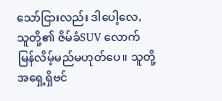သော်ငြားလည်း ဒါပေါ့လေ, သူတို့၏ ဇိမ်ခံSUV လောက်မြန်လိမ့်မည်မဟုတ်ပေ။ သူတို့အရှေ့ရှိဗင်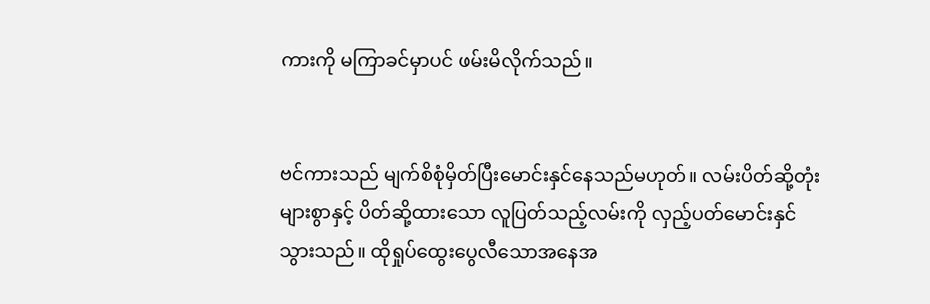ကားကို မကြာခင်မှာပင် ဖမ်းမိလိုက်သည်။


ဗင်ကားသည် မျက်စိစုံမှိတ်ပြီးမောင်းနှင်နေသည်မဟုတ်‌။ လမ်းပိတ်ဆို့တုံးများစွာနှင့် ပိတ်ဆို့ထားသော လူပြတ်သည့်လမ်းကို လှည့်ပတ်မောင်းနှင်သွားသည်။ ထိုရှုပ်ထွေးပွေလီသောအနေအ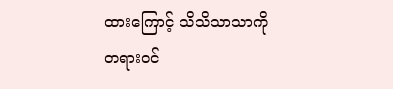ထားကြောင့် သိသိသာသာကို တရား၀င်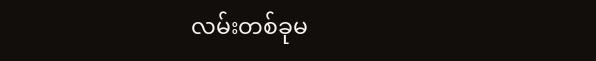လမ်းတစ်ခုမ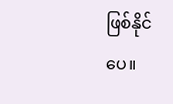ဖြစ်နိုင်ပေ။